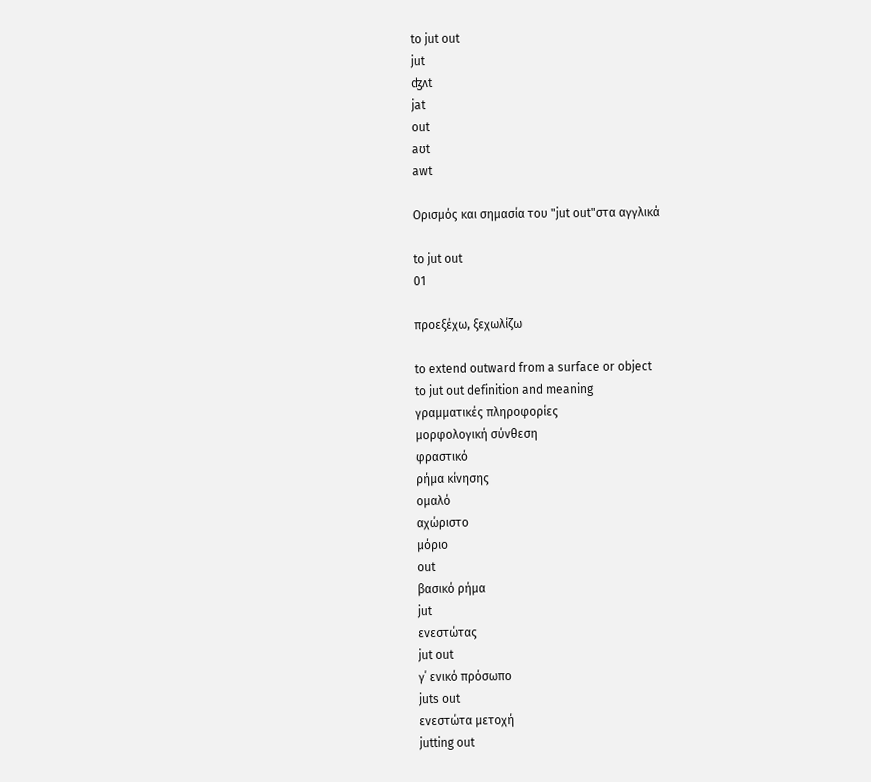to jut out
jut
ʤʌt
jat
out
aʊt
awt

Ορισμός και σημασία του "jut out"στα αγγλικά

to jut out
01

προεξέχω, ξεχωλίζω

to extend outward from a surface or object
to jut out definition and meaning
γραμματικές πληροφορίες
μορφολογική σύνθεση
φραστικό
ρήμα κίνησης
ομαλό
αχώριστο
μόριο
out
βασικό ρήμα
jut
ενεστώτας
jut out
γ΄ ενικό πρόσωπο
juts out
ενεστώτα μετοχή
jutting out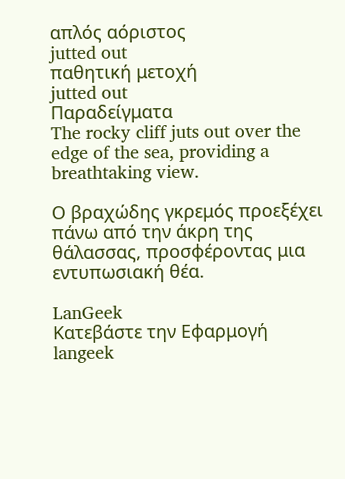απλός αόριστος
jutted out
παθητική μετοχή
jutted out
Παραδείγματα
The rocky cliff juts out over the edge of the sea, providing a breathtaking view.

Ο βραχώδης γκρεμός προεξέχει πάνω από την άκρη της θάλασσας, προσφέροντας μια εντυπωσιακή θέα.

LanGeek
Κατεβάστε την Εφαρμογή
langeek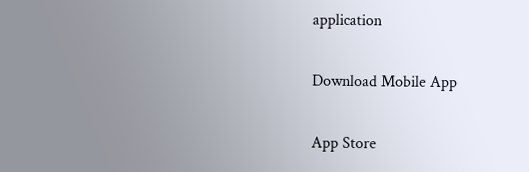application

Download Mobile App

App Store